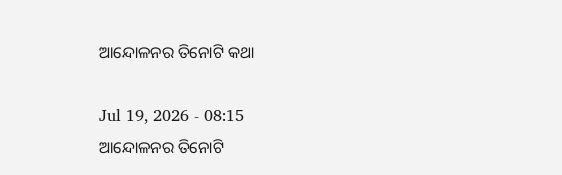ଆନ୍ଦୋଳନର ତିନୋଟି କଥା

Jul 19, 2026 - 08:15
ଆନ୍ଦୋଳନର ତିନୋଟି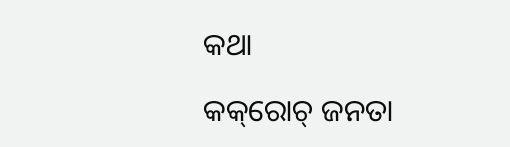କଥା

କକ୍‌ରୋଚ୍‌ ଜନତା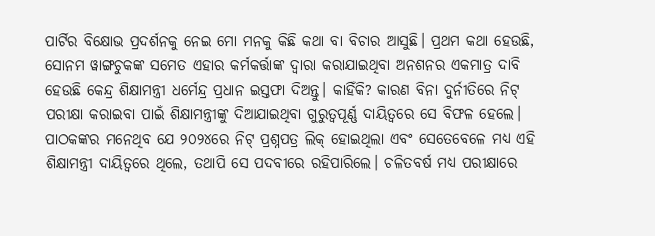ପାର୍ଟିର ବିକ୍ଷୋଭ ପ୍ରଦର୍ଶନକୁ ନେଇ ମୋ ମନକୁ କିଛି କଥା ବା ବିଚାର ଆସୁଛି। ପ୍ରଥମ କଥା ହେଉଛି, ସୋନମ ୱାଙ୍ଗଚୁକଙ୍କ ସମେତ ଏହାର କର୍ମକର୍ତ୍ତାଙ୍କ ଦ୍ୱାରା କରାଯାଇଥିବା ଅନଶନର ଏକମାତ୍ର ଦାବି ହେଉଛି କେନ୍ଦ୍ର ଶିକ୍ଷାମନ୍ତ୍ରୀ ଧର୍ମେନ୍ଦ୍ର ପ୍ରଧାନ ଇସ୍ତଫା ଦିଅନ୍ତୁ। କାହିଁକି? କାରଣ ବିନା ଦୁର୍ନୀତିରେ ନିଟ୍‌ ପରୀକ୍ଷା କରାଇବା ପାଇଁ ଶିକ୍ଷାମନ୍ତ୍ରୀଙ୍କୁ ଦିଆଯାଇଥିବା ଗୁରୁତ୍ୱପୂର୍ଣ୍ଣ ଦାୟିତ୍ୱରେ ସେ ବିଫଳ ହେଲେ। ପାଠକଙ୍କର ମନେଥିବ ଯେ ୨୦୨୪ରେ ନିଟ୍‌ ପ୍ରଶ୍ନପତ୍ର ଲିକ୍‌ ହୋଇଥିଲା ଏବଂ ସେତେବେଳେ ମଧ୍ୟ ଏହି ଶିକ୍ଷାମନ୍ତ୍ରୀ ଦାୟିତ୍ୱରେ ଥିଲେ, ତଥାପି ସେ ପଦବୀରେ ରହିପାରିଲେ। ଚଳିତବର୍ଷ ମଧ୍ୟ ପରୀକ୍ଷାରେ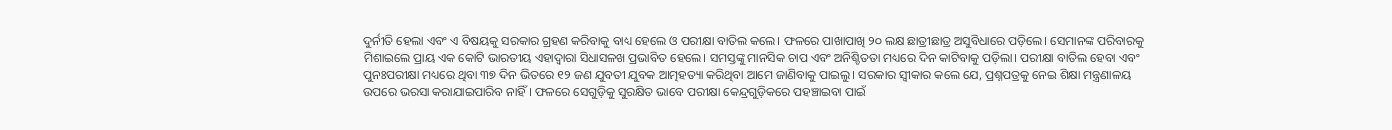ଦୁର୍ନୀତି ହେଲା ଏବଂ ଏ ବିଷୟକୁ ସରକାର ଗ୍ରହଣ କରିବାକୁ ବାଧ୍ୟ ହେଲେ ଓ ପରୀକ୍ଷା ବାତିଲ କଲେ। ଫଳରେ ପାଖାପାଖି ୨୦ ଲକ୍ଷ ଛାତ୍ରୀଛାତ୍ର ଅସୁବିଧାରେ ପଡ଼ିଲେ। ସେମାନଙ୍କ ପରିବାରକୁ ମିଶାଇଲେ ପ୍ରାୟ ଏକ କୋଟି ଭାରତୀୟ ଏହାଦ୍ୱାରା ସିଧାସଳଖ ପ୍ରଭାବିତ ହେଲେ। ସମସ୍ତଙ୍କୁ ମାନସିକ ଚାପ ଏବଂ ଅନିଶ୍ଚିତତା ମଧ୍ୟରେ ଦିନ କାଟିବାକୁ ପଡ଼ିଲା। ପରୀକ୍ଷା ବାତିଲ ହେବା ଏବଂ ପୁନଃପରୀକ୍ଷା ମଧ୍ୟରେ ଥିବା ୩୭ ଦିନ ଭିତରେ ୧୨ ଜଣ ଯୁବତୀ ଯୁବକ ଆତ୍ମହତ୍ୟା କରିଥିବା ଆମେ ଜାଣିବାକୁ ପାଇଲୁ। ସରକାର ସ୍ବୀକାର କଲେ ଯେ, ପ୍ରଶ୍ନପତ୍ରକୁ ନେଇ ଶିକ୍ଷା ମନ୍ତ୍ରଣାଳୟ ଉପରେ ଭରସା କରାଯାଇପାରିବ ନାହିଁ । ଫଳରେ ସେଗୁଡ଼ିକୁ ସୁରକ୍ଷିତ ଭାବେ ପରୀକ୍ଷା କେନ୍ଦ୍ରଗୁଡ଼ିକରେ ପହଞ୍ଚାଇବା ପାଇଁ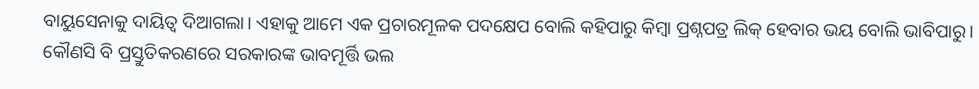ବାୟୁସେନାକୁ ଦାୟିତ୍ୱ ଦିଆଗଲା। ଏହାକୁ ଆମେ ଏକ ପ୍ରଚାରମୂଳକ ପଦକ୍ଷେପ ବୋଲି କହିପାରୁ କିମ୍ବା ପ୍ରଶ୍ନପତ୍ର ଲିକ୍‌ ହେବାର ଭୟ ବୋଲି ଭାବିପାରୁ। କୌଣସି ବି ପ୍ରସ୍ତୁତିକରଣରେ ସରକାରଙ୍କ ଭାବମୂର୍ତ୍ତି ଭଲ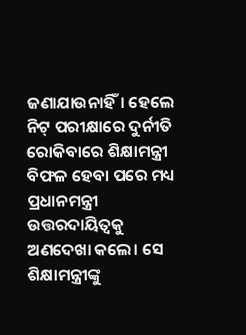ଜଣାଯାଉନାହିଁ। ହେଲେ ନିଟ୍‌ ପରୀକ୍ଷାରେ ଦୁର୍ନୀତି ରୋକିବାରେ ଶିକ୍ଷାମନ୍ତ୍ରୀ ବିଫଳ ହେବା ପରେ ମଧ୍ୟ ପ୍ରଧାନମନ୍ତ୍ରୀ ଉତ୍ତରଦାୟିତ୍ୱକୁ ଅଣଦେଖା କଲେ। ସେ ଶିକ୍ଷାମନ୍ତ୍ରୀଙ୍କୁ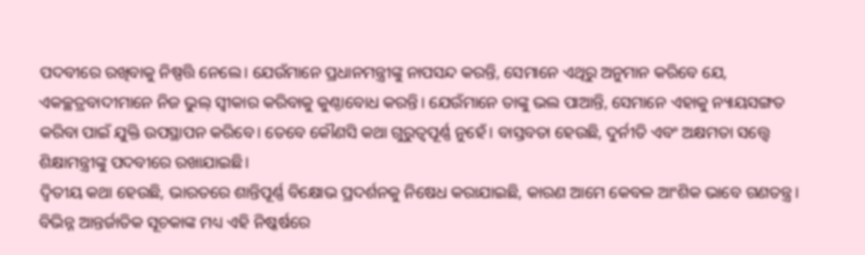ପଦବୀରେ ରଖିବାକୁ ନିଷ୍ପତ୍ତି ନେଲେ। ଯେଉଁମାନେ ପ୍ରଧାନମନ୍ତ୍ରୀଙ୍କୁ ନାପସନ୍ଦ କରନ୍ତି, ସେମାନେ ଏଥିରୁ ଅନୁମାନ କରିବେ ଯେ, ଏକଚ୍ଛତ୍ରବାଦୀମାନେ ନିଜ ଭୁଲ୍‌ ସ୍ବୀକାର କରିବାକୁ କୁଣ୍ଠାବୋଧ କରନ୍ତି। ଯେଉଁମାନେ ତାଙ୍କୁ ଭଲ ପାଆନ୍ତି, ସେମାନେ ଏହାକୁ ନ୍ୟାୟସଙ୍ଗତ କରିବା ପାଇଁ ଯୁକ୍ତି ଉପସ୍ଥାପନ କରିବେ। ତେବେ କୌଣସି କଥା ଗୁରୁତ୍ୱପୂର୍ଣ୍ଣ ନୁହେଁ। ବାସ୍ତବତା ହେଉଛି, ଦୁର୍ନୀତି ଏବଂ ଅକ୍ଷମତା ସତ୍ତ୍ୱେ ଶିକ୍ଷାମନ୍ତ୍ରୀଙ୍କୁ ପଦବୀରେ ରଖାଯାଇଛି।
ଦ୍ୱିତୀୟ କଥା ହେଉଛି, ଭାରତରେ ଶାନ୍ତିପୂର୍ଣ୍ଣ ବିକ୍ଷୋଭ ପ୍ରଦର୍ଶନକୁ ନିଷେଧ କରାଯାଇଛି, କାରଣ ଆମେ କେବଳ ଆଂଶିକ ଭାବେ ଗଣତନ୍ତ୍ର। ବିଭିନ୍ନ ଆନ୍ତର୍ଜାତିକ ସୂଚକାଙ୍କ ମଧ୍ୟ ଏହି ନିଷ୍କର୍ଷରେ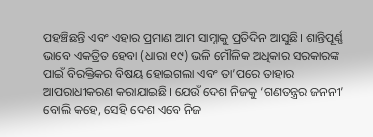ପହଞ୍ଚିଛନ୍ତି ଏବଂ ଏହାର ପ୍ରମାଣ ଆମ ସାମ୍ନାକୁ ପ୍ରତିଦିନ ଆସୁଛି। ଶାନ୍ତିପୂର୍ଣ୍ଣ ଭାବେ ଏକତ୍ରିତ ହେବା (ଧାରା ୧୯) ଭଳି ମୌଳିକ ଅଧିକାର ସରକାରଙ୍କ ପାଇଁ ବିରକ୍ତିକର ବିଷୟ ହୋଇଗଲା ଏବଂ ତା’ପରେ ତାହାର ଆପରାଧୀକରଣ କରାଯାଇଛି। ଯେଉଁ ଦେଶ ନିଜକୁ ‘ଗଣତନ୍ତ୍ରର ଜନନୀ’ ବୋଲି କହେ, ସେହି ଦେଶ ଏବେ ନିଜ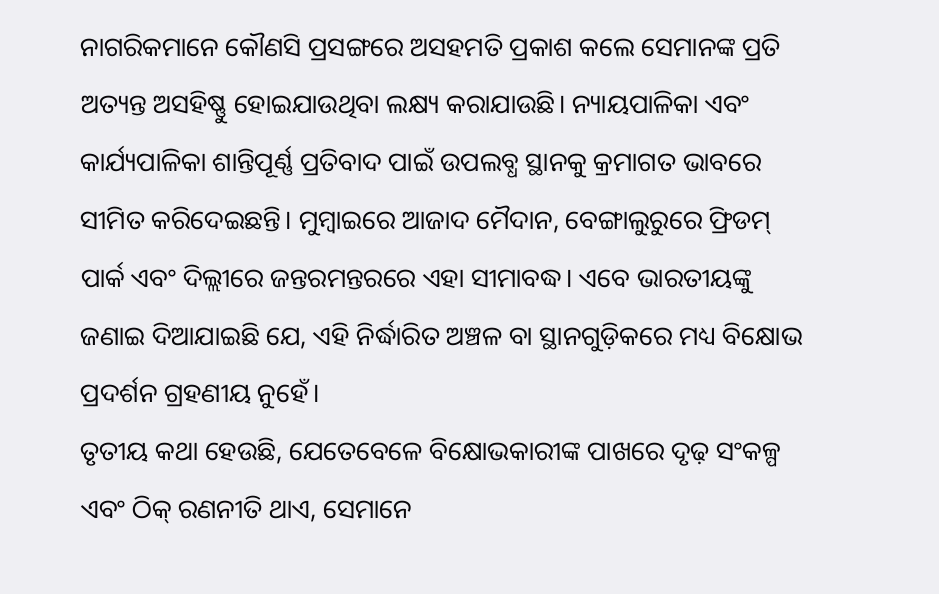ନାଗରିକମାନେ କୌଣସି ପ୍ରସଙ୍ଗରେ ଅସହମତି ପ୍ରକାଶ କଲେ ସେମାନଙ୍କ ପ୍ରତି ଅତ୍ୟନ୍ତ ଅସହିଷ୍ଣୁ ହୋଇଯାଉଥିବା ଲକ୍ଷ୍ୟ କରାଯାଉଛି। ନ୍ୟାୟପାଳିକା ଏବଂ କାର୍ଯ୍ୟପାଳିକା ଶାନ୍ତିପୂର୍ଣ୍ଣ ପ୍ରତିବାଦ ପାଇଁ ଉପଲବ୍ଧ ସ୍ଥାନକୁ କ୍ରମାଗତ ଭାବରେ ସୀମିତ କରିଦେଇଛନ୍ତି। ମୁମ୍ବାଇରେ ଆଜାଦ ମୈଦାନ, ବେଙ୍ଗାଲୁରୁରେ ଫ୍ରିଡମ୍‌ ପାର୍କ ଏବଂ ଦିଲ୍ଲୀରେ ଜନ୍ତରମନ୍ତରରେ ଏହା ସୀମାବଦ୍ଧ। ଏବେ ଭାରତୀୟଙ୍କୁ ଜଣାଇ ଦିଆଯାଇଛି ଯେ, ଏହି ନିର୍ଦ୍ଧାରିତ ଅଞ୍ଚଳ ବା ସ୍ଥାନଗୁଡ଼ିକରେ ମଧ୍ୟ ବିକ୍ଷୋଭ ପ୍ରଦର୍ଶନ ଗ୍ରହଣୀୟ ନୁହେଁ।
ତୃତୀୟ କଥା ହେଉଛି, ଯେତେବେଳେ ବିକ୍ଷୋଭକାରୀଙ୍କ ପାଖରେ ଦୃଢ଼ ସଂକଳ୍ପ ଏବଂ ଠିକ୍‌ ରଣନୀତି ଥାଏ, ସେମାନେ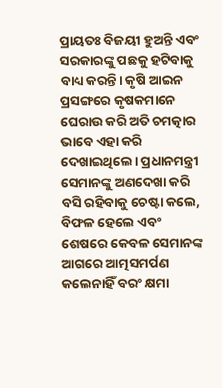ପ୍ରାୟତଃ ବିଜୟୀ ହୁଅନ୍ତି ଏବଂ ସରକାରଙ୍କୁ ପଛକୁ ହଟିବାକୁ ବାଧ୍ୟ କରନ୍ତି। କୃଷି ଆଇନ ପ୍ରସଙ୍ଗରେ କୃଷକମାନେ ଘେରାଉ କରି ଅତି ଚମତ୍କାର ଭାବେ ଏହା କରି ଦେଖାଇଥିଲେ। ପ୍ରଧାନମନ୍ତ୍ରୀ ସେମାନଙ୍କୁ ଅଣଦେଖା କରି ବସି ରହିବାକୁ ଚେଷ୍ଟା କଲେ, ବିଫଳ ହେଲେ ଏବଂ ଶେଷରେ କେବଳ ସେମାନଙ୍କ ଆଗରେ ଆତ୍ମସମର୍ପଣ କଲେନାହିଁ ବରଂ କ୍ଷମା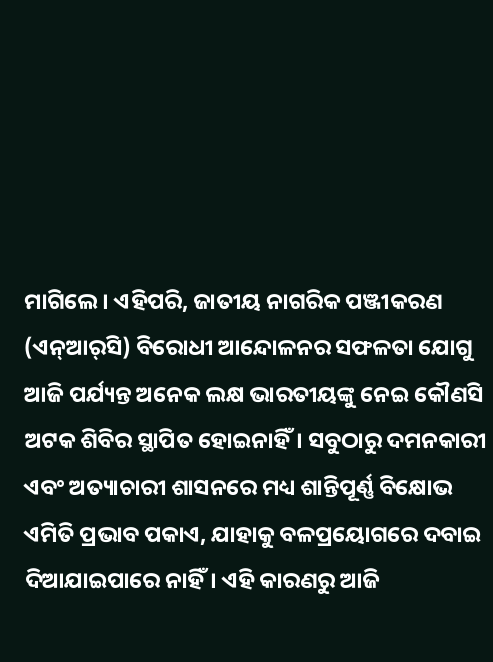ମାଗିଲେ। ଏହିପରି, ଜାତୀୟ ନାଗରିକ ପଞ୍ଜୀକରଣ (ଏନ୍‌ଆର୍‌ସି) ବିରୋଧୀ ଆନ୍ଦୋଳନର ସଫଳତା ଯୋଗୁ ଆଜି ପର୍ଯ୍ୟନ୍ତ ଅନେକ ଲକ୍ଷ ଭାରତୀୟଙ୍କୁ ନେଇ କୌଣସି ଅଟକ ଶିବିର ସ୍ଥାପିତ ହୋଇନାହିଁ। ସବୁଠାରୁ ଦମନକାରୀ ଏବଂ ଅତ୍ୟାଚାରୀ ଶାସନରେ ମଧ୍ୟ ଶାନ୍ତିପୂର୍ଣ୍ଣ ବିକ୍ଷୋଭ ଏମିତି ପ୍ରଭାବ ପକାଏ, ଯାହାକୁ ବଳପ୍ରୟୋଗରେ ଦବାଇ ଦିଆଯାଇପାରେ ନାହିଁ। ଏହି କାରଣରୁ ଆଜି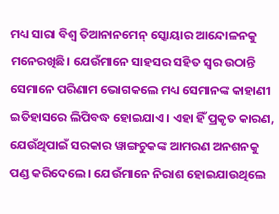ମଧ୍ୟ ସାରା ବିଶ୍ୱ ତିଆନାନମେନ୍‌ ସ୍କୋୟାର ଆନ୍ଦୋଳନକୁ ମନେରଖିଛି। ଯେଉଁମାନେ ସାହସର ସହିତ ସ୍ବର ଉଠାନ୍ତି ସେମାନେ ପରିଣାମ ଭୋଗକଲେ ମଧ୍ୟ ସେମାନଙ୍କ କାହାଣୀ ଇତିହାସରେ ଲିପିବଦ୍ଧ ହୋଇଯାଏ। ଏହା ହିଁ ପ୍ରକୃତ କାରଣ, ଯେଉଁଥିପାଇଁ ସରକାର ୱାଙ୍ଗଚୁକଙ୍କ ଆମରଣ ଅନଶନକୁ ପଣ୍ଡ କରିଦେଲେ। ଯେଉଁମାନେ ନିରାଶ ହୋଇଯାଉଥିଲେ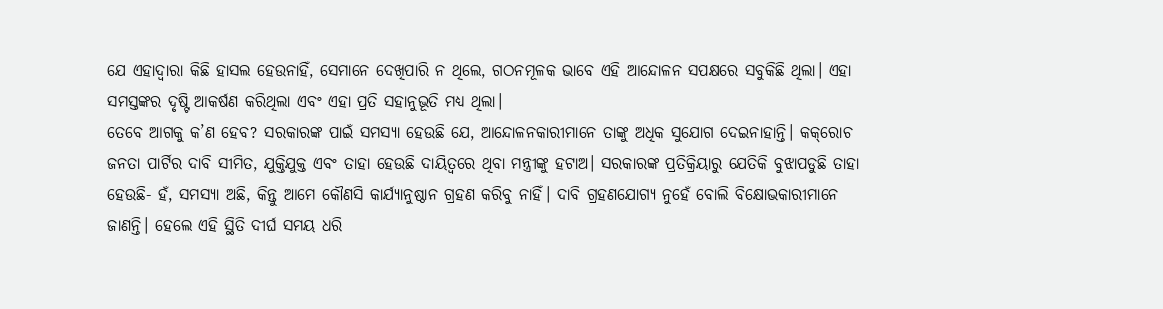ଯେ ଏହାଦ୍ୱାରା କିଛି ହାସଲ ହେଉନାହିଁ, ସେମାନେ ଦେଖିପାରି ନ ଥିଲେ, ଗଠନମୂଳକ ଭାବେ ଏହି ଆନ୍ଦୋଳନ ସପକ୍ଷରେ ସବୁକିଛି ଥିଲା। ଏହା ସମସ୍ତଙ୍କର ଦୃଷ୍ଟି ଆକର୍ଷଣ କରିଥିଲା ଏବଂ ଏହା ପ୍ରତି ସହାନୁଭୂତି ମଧ୍ୟ ଥିଲା।
ତେବେ ଆଗକୁ କ’ଣ ହେବ? ସରକାରଙ୍କ ପାଇଁ ସମସ୍ୟା ହେଉଛି ଯେ, ଆନ୍ଦୋଳନକାରୀମାନେ ତାଙ୍କୁ ଅଧିକ ସୁଯୋଗ ଦେଇନାହାନ୍ତି। କକ୍‌ରୋଚ ଜନତା ପାର୍ଟିର ଦାବି ସୀମିତ, ଯୁକ୍ତିଯୁକ୍ତ ଏବଂ ତାହା ହେଉଛି ଦାୟିତ୍ୱରେ ଥିବା ମନ୍ତ୍ରୀଙ୍କୁ ହଟାଅ। ସରକାରଙ୍କ ପ୍ରତିକ୍ରିୟାରୁ ଯେତିକି ବୁଝାପଡୁଛି ତାହା ହେଉଛି- ହଁ, ସମସ୍ୟା ଅଛି, କିନ୍ତୁ ଆମେ କୌଣସି କାର୍ଯ୍ୟାନୁଷ୍ଠାନ ଗ୍ରହଣ କରିବୁ ନାହିଁ। ଦାବି ଗ୍ରହଣଯୋଗ୍ୟ ନୁହେଁ ବୋଲି ବିକ୍ଷୋଭକାରୀମାନେ ଜାଣନ୍ତି। ହେଲେ ଏହି ସ୍ଥିତି ଦୀର୍ଘ ସମୟ ଧରି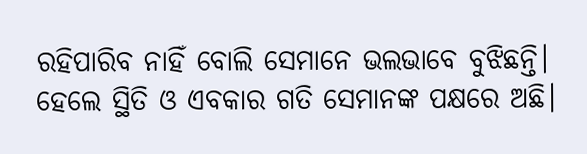ରହିପାରିବ ନାହିଁ ବୋଲି ସେମାନେ ଭଲଭାବେ ବୁଝିଛନ୍ତି। ହେଲେ ସ୍ଥିତି ଓ ଏବକାର ଗତି ସେମାନଙ୍କ ପକ୍ଷରେ ଅଛି।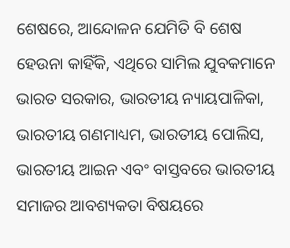ଶେଷରେ, ଆନ୍ଦୋଳନ ଯେମିତି ବି ଶେଷ ହେଉନା କାହିଁକି, ଏଥିରେ ସାମିଲ ଯୁବକମାନେ ଭାରତ ସରକାର, ଭାରତୀୟ ନ୍ୟାୟପାଳିକା, ଭାରତୀୟ ଗଣମାଧ୍ୟମ, ଭାରତୀୟ ପୋଲିସ, ଭାରତୀୟ ଆଇନ ଏବଂ ବାସ୍ତବରେ ଭାରତୀୟ ସମାଜର ଆବଶ୍ୟକତା ବିଷୟରେ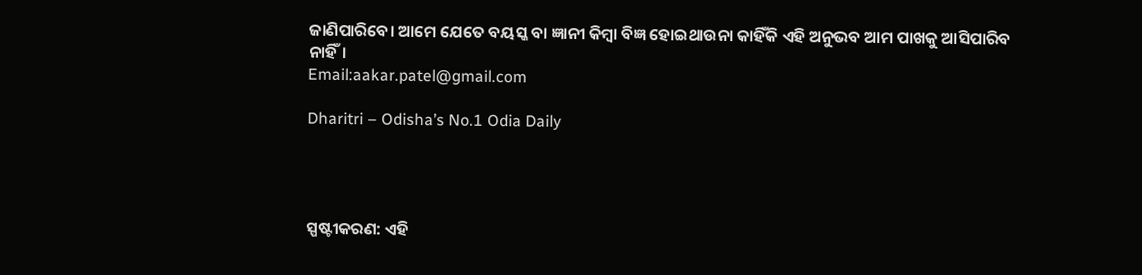ଜାଣିପାରିବେ। ଆମେ ଯେତେ ବୟସ୍କ ବା ଜ୍ଞାନୀ କିମ୍ବା ବିଜ୍ଞ ହୋଇଥାଉନା କାହିଁକି ଏହି ଅନୁଭବ ଆମ ପାଖକୁ ଆସିପାରିବ ନାହିଁ।
Email:aakar.patel@gmail.com

Dharitri – Odisha’s No.1 Odia Daily




ସ୍ପଷ୍ଟୀକରଣ: ଏହି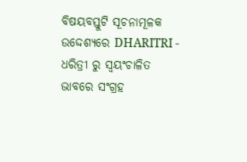ବିଷୟବସ୍ତୁଟି ସୂଚନାମୂଳକ ଉଦ୍ଦେଶ୍ୟରେ DHARITRI - ଧରିତ୍ରୀ ରୁ ସ୍ୱୟଂଚାଳିତ ଭାବରେ ସଂଗ୍ରହ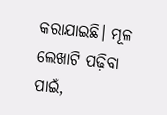କରାଯାଇଛି। ମୂଳ ଲେଖାଟି ପଢ଼ିବା ପାଇଁ,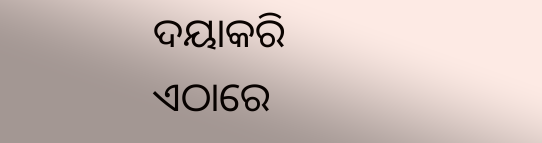ଦୟାକରି ଏଠାରେ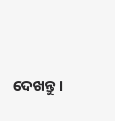ଦେଖନ୍ତୁ।